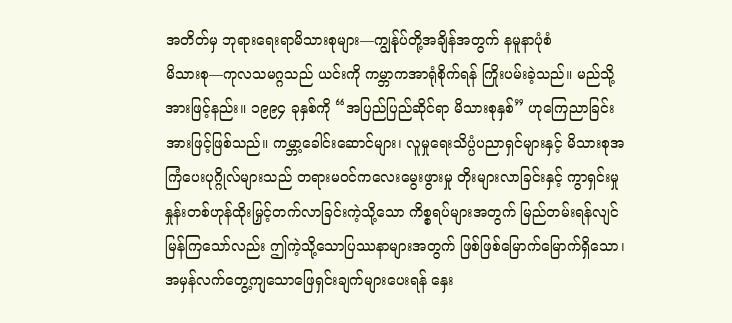အတိတ်မှ ဘုရားရေးရာမိသားစုများ—ကျွန်ုပ်တို့အချိန်အတွက် နမူနာပုံစံ
မိသားစု—ကုလသမဂ္ဂသည် ယင်းကို ကမ္ဘာကအာရုံစိုက်ရန် ကြိုးပမ်းခဲ့သည်။ မည်သို့အားဖြင့်နည်း။ ၁၉၉၄ ခုနှစ်ကို “အပြည်ပြည်ဆိုင်ရာ မိသားစုနှစ်” ဟုကြေညာခြင်းအားဖြင့်ဖြစ်သည်။ ကမ္ဘာ့ခေါင်းဆောင်များ၊ လူမှုရေးသိပ္ပံပညာရှင်များနှင့် မိသားစုအကြံပေးပုဂ္ဂိုလ်များသည် တရားမဝင်ကလေးမွေးဖွားမှု တိုးများလာခြင်းနှင့် ကွာရှင်းမှုနှုန်းတစ်ဟုန်ထိုးမြှင့်တက်လာခြင်းကဲ့သို့သော ကိစ္စရပ်များအတွက် မြည်တမ်းရန်လျင်မြန်ကြသော်လည်း ဤကဲ့သို့သောပြဿနာများအတွက် ဖြစ်ဖြစ်မြောက်မြောက်ရှိသော၊ အမှန်လက်တွေ့ကျသောဖြေရှင်းချက်များပေးရန် နှေး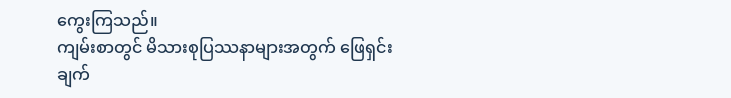ကွေးကြသည်။
ကျမ်းစာတွင် မိသားစုပြဿနာများအတွက် ဖြေရှင်းချက်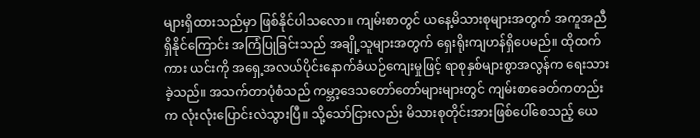များရှိထားသည်မှာ ဖြစ်နိုင်ပါသလော။ ကျမ်းစာတွင် ယနေ့မိသားစုများအတွက် အကူအညီရှိနိုင်ကြောင်း အကြံပြုခြင်းသည် အချို့သူများအတွက် ရှေးရိုးကျဟန်ရှိပေမည်။ ထိုထက်ကား ယင်းကို အရှေ့အလယ်ပိုင်းနောက်ခံယဉ်ကျေးမှုဖြင့် ရာစုနှစ်များစွာအလွန်က ရေးသားခဲ့သည်။ အသက်တာပုံစံသည် ကမ္ဘာ့ဒေသတော်တော်များများတွင် ကျမ်းစာခေတ်ကတည်းက လုံးလုံးပြောင်းလဲသွားပြီ။ သို့သော်ငြားလည်း မိသားစုတိုင်းအားဖြစ်ပေါ်စေသည့် ယေ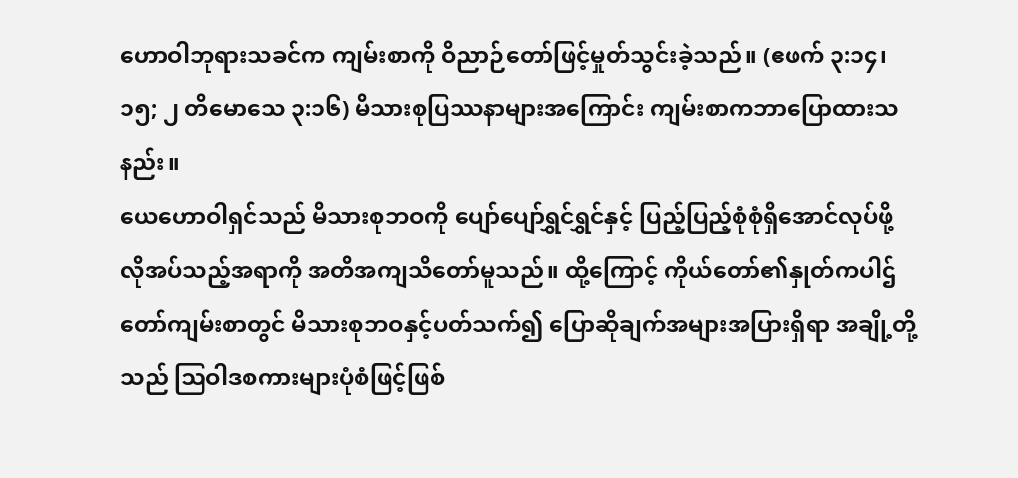ဟောဝါဘုရားသခင်က ကျမ်းစာကို ဝိညာဉ်တော်ဖြင့်မှုတ်သွင်းခဲ့သည်။ (ဧဖက် ၃:၁၄၊ ၁၅; ၂ တိမောသေ ၃:၁၆) မိသားစုပြဿနာများအကြောင်း ကျမ်းစာကဘာပြောထားသနည်း။
ယေဟောဝါရှင်သည် မိသားစုဘဝကို ပျော်ပျော်ရွှင်ရွှင်နှင့် ပြည့်ပြည့်စုံစုံရှိအောင်လုပ်ဖို့ လိုအပ်သည့်အရာကို အတိအကျသိတော်မူသည်။ ထို့ကြောင့် ကိုယ်တော်၏နှုတ်ကပါဌ်တော်ကျမ်းစာတွင် မိသားစုဘဝနှင့်ပတ်သက်၍ ပြောဆိုချက်အများအပြားရှိရာ အချို့တို့သည် ဩဝါဒစကားများပုံစံဖြင့်ဖြစ်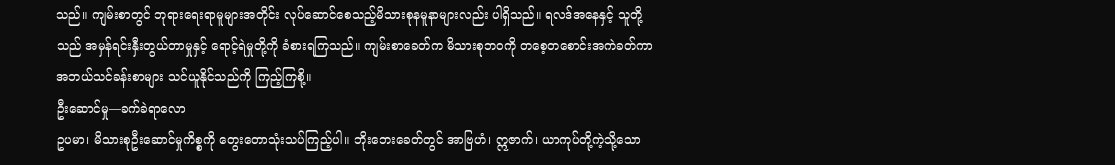သည်။ ကျမ်းစာတွင် ဘုရားရေးရာမူများအတိုင်း လုပ်ဆောင်စေသည့်မိသားစုနမူနာများလည်း ပါရှိသည်။ ရလဒ်အနေနှင့် သူတို့သည် အမှန်ရင်းနှီးတွယ်တာမှုနှင့် ရောင့်ရဲမှုတို့ကို ခံစားရကြသည်။ ကျမ်းစာခေတ်က မိသားစုဘဝကို တစေ့တစောင်းအကဲခတ်ကာ အဘယ်သင်ခန်းစာများ သင်ယူနိုင်သည်ကို ကြည့်ကြစို့။
ဦးဆောင်မှု—ခက်ခဲရာလော
ဥပမာ၊ မိသားစုဦးဆောင်မှုကိစ္စကို တွေးတောသုံးသပ်ကြည့်ပါ။ ဘိုးဘေးခေတ်တွင် အာဗြဟံ၊ ဣဇာက်၊ ယာကုပ်တို့ကဲ့သို့သော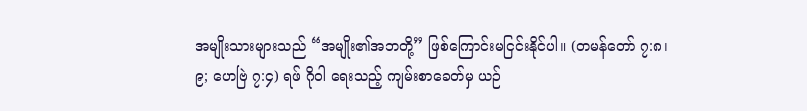အမျိုးသားများသည် “အမျိုး၏အဘတို့” ဖြစ်ကြောင်းမငြင်းနိုင်ပါ။ (တမန်တော် ၇:၈၊ ၉; ဟေဗြဲ ၇:၄) ရဖ် ဂိုဝါ ရေးသည့် ကျမ်းစာခေတ်မှ ယဉ်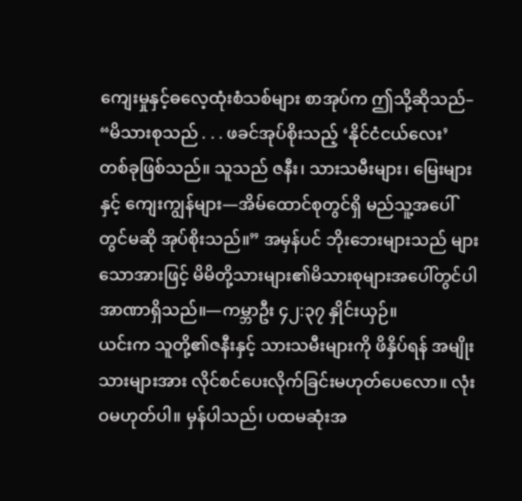ကျေးမှုနှင့်ဓလေ့ထုံးစံသစ်များ စာအုပ်က ဤသို့ဆိုသည်– “မိသားစုသည် . . . ဖခင်အုပ်စိုးသည့် ‘နိုင်ငံငယ်လေး’ တစ်ခုဖြစ်သည်။ သူသည် ဇနီး၊ သားသမီးများ၊ မြေးများနှင့် ကျေးကျွန်များ—အိမ်ထောင်စုတွင်ရှိ မည်သူ့အပေါ်တွင်မဆို အုပ်စိုးသည်။” အမှန်ပင် ဘိုးဘေးများသည် များသောအားဖြင့် မိမိတို့သားများ၏မိသားစုများအပေါ်တွင်ပါ အာဏာရှိသည်။—ကမ္ဘာဦး ၄၂:၃၇ နှိုင်းယှဉ်။
ယင်းက သူတို့၏ဇနီးနှင့် သားသမီးများကို ဖိနှိပ်ရန် အမျိုးသားများအား လိုင်စင်ပေးလိုက်ခြင်းမဟုတ်ပေလော။ လုံးဝမဟုတ်ပါ။ မှန်ပါသည်၊ ပထမဆုံးအ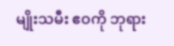မျိုးသမီး ဧဝကို ဘုရား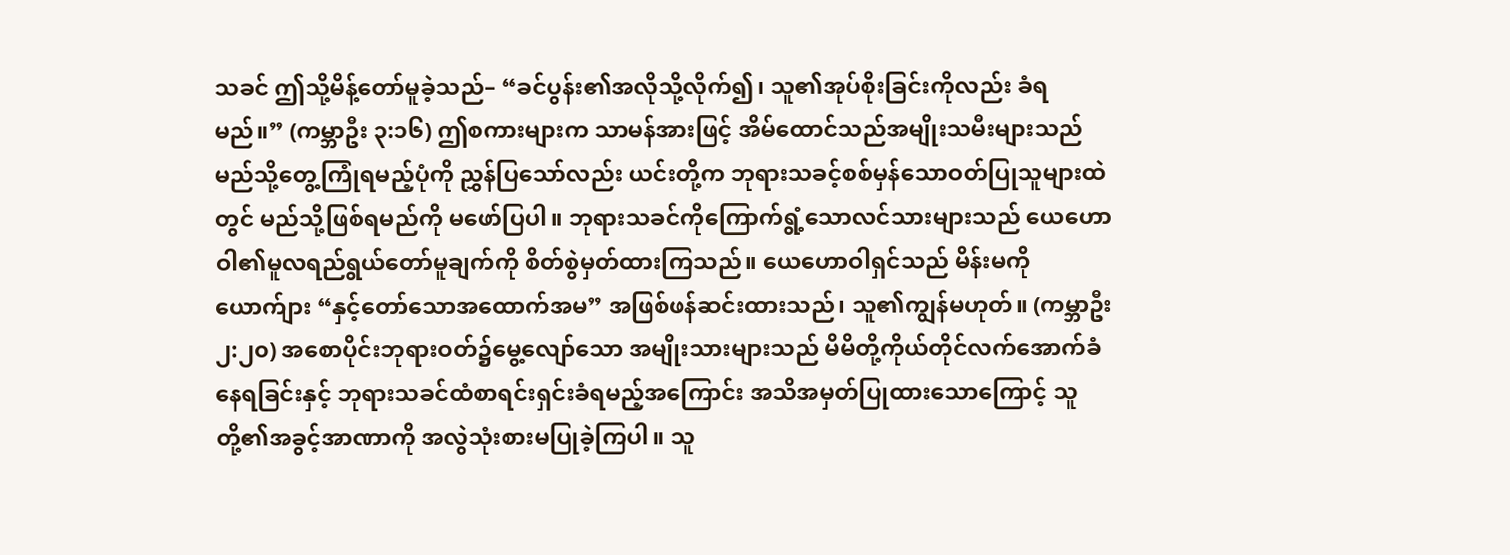သခင် ဤသို့မိန့်တော်မူခဲ့သည်– “ခင်ပွန်း၏အလိုသို့လိုက်၍၊ သူ၏အုပ်စိုးခြင်းကိုလည်း ခံရမည်။” (ကမ္ဘာဦး ၃:၁၆) ဤစကားများက သာမန်အားဖြင့် အိမ်ထောင်သည်အမျိုးသမီးများသည် မည်သို့တွေ့ကြုံရမည့်ပုံကို ညွှန်ပြသော်လည်း ယင်းတို့က ဘုရားသခင့်စစ်မှန်သောဝတ်ပြုသူများထဲတွင် မည်သို့ဖြစ်ရမည်ကို မဖော်ပြပါ။ ဘုရားသခင်ကိုကြောက်ရွံ့သောလင်သားများသည် ယေဟောဝါ၏မူလရည်ရွယ်တော်မူချက်ကို စိတ်စွဲမှတ်ထားကြသည်။ ယေဟောဝါရှင်သည် မိန်းမကို ယောက်ျား “နှင့်တော်သောအထောက်အမ” အဖြစ်ဖန်ဆင်းထားသည်၊ သူ၏ကျွန်မဟုတ်။ (ကမ္ဘာဦး ၂:၂၀) အစောပိုင်းဘုရားဝတ်၌မွေ့လျော်သော အမျိုးသားများသည် မိမိတို့ကိုယ်တိုင်လက်အောက်ခံနေရခြင်းနှင့် ဘုရားသခင်ထံစာရင်းရှင်းခံရမည့်အကြောင်း အသိအမှတ်ပြုထားသောကြောင့် သူတို့၏အခွင့်အာဏာကို အလွဲသုံးစားမပြုခဲ့ကြပါ။ သူ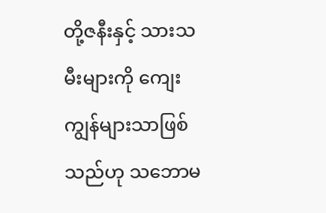တို့ဇနီးနှင့် သားသမီးများကို ကျေးကျွန်များသာဖြစ်သည်ဟု သဘောမ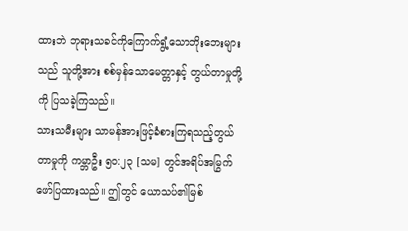ထားဘဲ ဘုရားသခင်ကိုကြောက်ရွံ့သောဘိုးဘေးများသည် သူတို့အား စစ်မှန်သောမေတ္တာနှင့် တွယ်တာမှုတို့ကို ပြသခဲ့ကြသည်။
သားသမီးများ သာမန်အားဖြင့်ခံစားကြရသည့်တွယ်တာမှုကို ကမ္ဘာဦး ၅၀:၂၃ [သမ] တွင်အရိပ်အမြွက်ဖော်ပြထားသည်။ ဤတွင် ယောသပ်၏မြစ်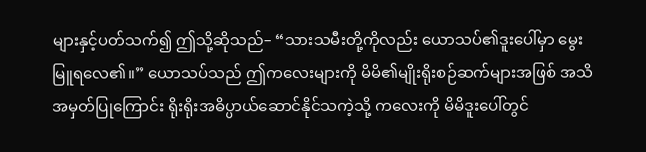များနှင့်ပတ်သက်၍ ဤသို့ဆိုသည်– “သားသမီးတို့ကိုလည်း ယောသပ်၏ဒူးပေါ်မှာ မွေးမြူရလေ၏။” ယောသပ်သည် ဤကလေးများကို မိမိ၏မျိုးရိုးစဉ်ဆက်များအဖြစ် အသိအမှတ်ပြုကြောင်း ရိုးရိုးအဓိပ္ပာယ်ဆောင်နိုင်သကဲ့သို့ ကလေးကို မိမိဒူးပေါ်တွင်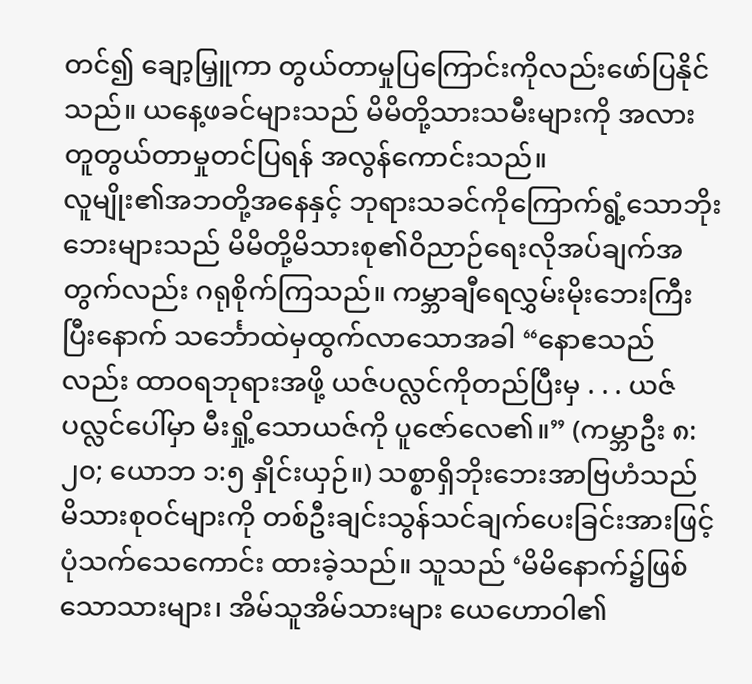တင်၍ ချော့မြှူကာ တွယ်တာမှုပြကြောင်းကိုလည်းဖော်ပြနိုင်သည်။ ယနေ့ဖခင်များသည် မိမိတို့သားသမီးများကို အလားတူတွယ်တာမှုတင်ပြရန် အလွန်ကောင်းသည်။
လူမျိုး၏အဘတို့အနေနှင့် ဘုရားသခင်ကိုကြောက်ရွံ့သောဘိုးဘေးများသည် မိမိတို့မိသားစု၏ဝိညာဉ်ရေးလိုအပ်ချက်အတွက်လည်း ဂရုစိုက်ကြသည်။ ကမ္ဘာချီရေလွှမ်းမိုးဘေးကြီးပြီးနောက် သင်္ဘောထဲမှထွက်လာသောအခါ “နောဧသည်လည်း ထာဝရဘုရားအဖို့ ယဇ်ပလ္လင်ကိုတည်ပြီးမှ . . . ယဇ်ပလ္လင်ပေါ်မှာ မီးရှို့သောယဇ်ကို ပူဇော်လေ၏။” (ကမ္ဘာဦး ၈:၂၀; ယောဘ ၁:၅ နှိုင်းယှဉ်။) သစ္စာရှိဘိုးဘေးအာဗြဟံသည် မိသားစုဝင်များကို တစ်ဦးချင်းသွန်သင်ချက်ပေးခြင်းအားဖြင့် ပုံသက်သေကောင်း ထားခဲ့သည်။ သူသည် ‘မိမိနောက်၌ဖြစ်သောသားများ၊ အိမ်သူအိမ်သားများ ယေဟောဝါ၏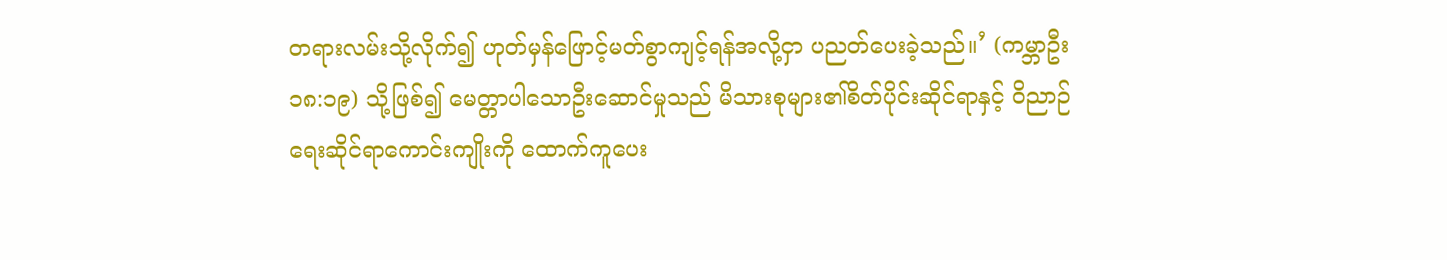တရားလမ်းသို့လိုက်၍ ဟုတ်မှန်ဖြောင့်မတ်စွာကျင့်ရန်အလို့ငှာ ပညတ်ပေးခဲ့သည်။’ (ကမ္ဘာဦး ၁၈:၁၉) သို့ဖြစ်၍ မေတ္တာပါသောဦးဆောင်မှုသည် မိသားစုများ၏စိတ်ပိုင်းဆိုင်ရာနှင့် ဝိညာဉ်ရေးဆိုင်ရာကောင်းကျိုးကို ထောက်ကူပေး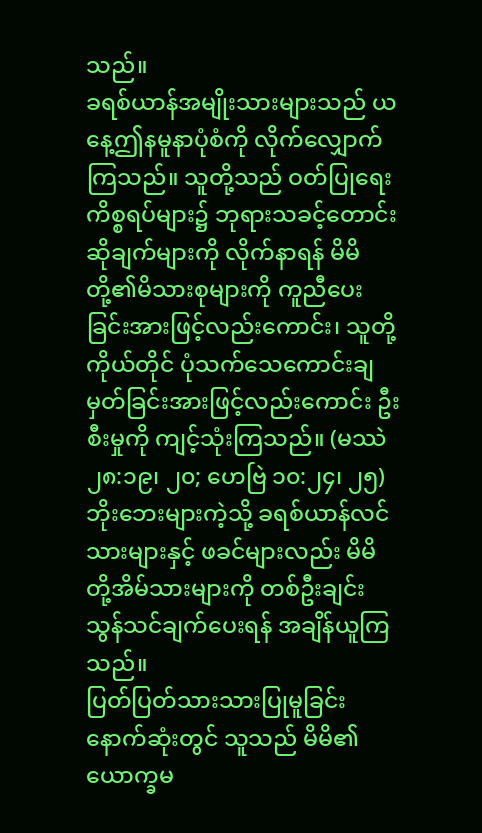သည်။
ခရစ်ယာန်အမျိုးသားများသည် ယနေ့ဤနမူနာပုံစံကို လိုက်လျှောက်ကြသည်။ သူတို့သည် ဝတ်ပြုရေးကိစ္စရပ်များ၌ ဘုရားသခင့်တောင်းဆိုချက်များကို လိုက်နာရန် မိမိတို့၏မိသားစုများကို ကူညီပေးခြင်းအားဖြင့်လည်းကောင်း၊ သူတို့ကိုယ်တိုင် ပုံသက်သေကောင်းချမှတ်ခြင်းအားဖြင့်လည်းကောင်း ဦးစီးမှုကို ကျင့်သုံးကြသည်။ (မဿဲ ၂၈:၁၉၊ ၂၀; ဟေဗြဲ ၁၀:၂၄၊ ၂၅) ဘိုးဘေးများကဲ့သို့ ခရစ်ယာန်လင်သားများနှင့် ဖခင်များလည်း မိမိတို့အိမ်သားများကို တစ်ဦးချင်းသွန်သင်ချက်ပေးရန် အချိန်ယူကြသည်။
ပြတ်ပြတ်သားသားပြုမူခြင်း
နောက်ဆုံးတွင် သူသည် မိမိ၏ယောက္ခမ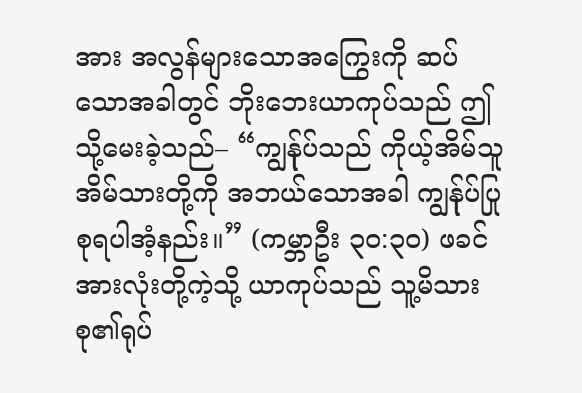အား အလွန်များသောအကြွေးကို ဆပ်သောအခါတွင် ဘိုးဘေးယာကုပ်သည် ဤသို့မေးခဲ့သည်– “ကျွန်ုပ်သည် ကိုယ့်အိမ်သူအိမ်သားတို့ကို အဘယ်သောအခါ ကျွန်ုပ်ပြုစုရပါအံ့နည်း။” (ကမ္ဘာဦး ၃၀:၃၀) ဖခင်အားလုံးတို့ကဲ့သို့ ယာကုပ်သည် သူ့မိသားစု၏ရုပ်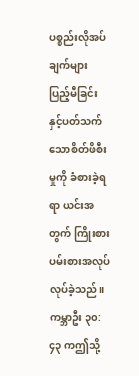ပစ္စည်းလိုအပ်ချက်များ ပြည့်မီခြင်းနှင့်ပတ်သက်သောစိတ်ဖိစီးမှုကို ခံစားခဲ့ရရာ ယင်းအတွက် ကြိုးစားပမ်းစားအလုပ်လုပ်ခဲ့သည်။ ကမ္ဘာဦး ၃၀:၄၃ ကဤသို့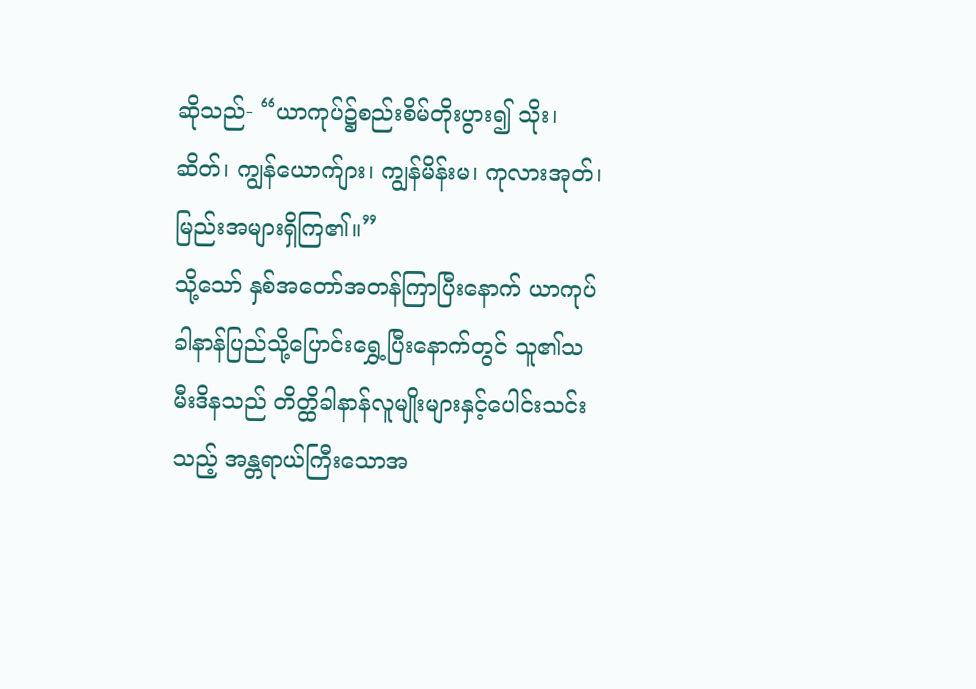ဆိုသည်- “ယာကုပ်၌စည်းစိမ်တိုးပွား၍ သိုး၊ ဆိတ်၊ ကျွန်ယောက်ျား၊ ကျွန်မိန်းမ၊ ကုလားအုတ်၊ မြည်းအများရှိကြ၏။”
သို့သော် နှစ်အတော်အတန်ကြာပြီးနောက် ယာကုပ်ခါနာန်ပြည်သို့ပြောင်းရွှေ့ပြီးနောက်တွင် သူ၏သမီးဒိနသည် တိတ္ထိခါနာန်လူမျိုးများနှင့်ပေါင်းသင်းသည့် အန္တရာယ်ကြီးသောအ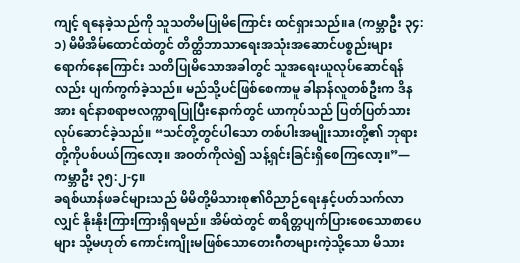ကျင့် ရနေခဲ့သည်ကို သူသတိမပြုမိကြောင်း ထင်ရှားသည်။a (ကမ္ဘာဦး ၃၄:၁) မိမိအိမ်ထောင်ထဲတွင် တိတ္ထိဘာသာရေးအသုံးအဆောင်ပစ္စည်းများရောက်နေကြောင်း သတိပြုမိသောအခါတွင် သူအရေးယူလုပ်ဆောင်ရန်လည်း ပျက်ကွက်ခဲ့သည်။ မည်သို့ပင်ဖြစ်စေကာမူ ခါနာန်လူတစ်ဦးက ဒိနအား ရင်နာစရာဗလက္ကာရပြုပြီးနောက်တွင် ယာကုပ်သည် ပြတ်ပြတ်သားလုပ်ဆောင်ခဲ့သည်။ “သင်တို့တွင်ပါသော တစ်ပါးအမျိုးသားတို့၏ ဘုရားတို့ကိုပစ်ပယ်ကြလော့။ အဝတ်ကိုလဲ၍ သန့်ရှင်းခြင်းရှိစေကြလော့။”—ကမ္ဘာဦး ၃၅:၂-၄။
ခရစ်ယာန်ဖခင်များသည် မိမိတို့မိသားစု၏ဝိညာဉ်ရေးနှင့်ပတ်သက်လာလျှင် နိုးနိုးကြားကြားရှိရမည်။ အိမ်ထဲတွင် စာရိတ္တပျက်ပြားစေသောစာပေများ သို့မဟုတ် ကောင်းကျိုးမဖြစ်သောတေးဂီတများကဲ့သို့သော မိသား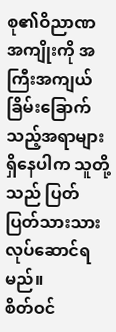စု၏ဝိညာဏအကျိုးကို အကြီးအကျယ်ခြိမ်းခြောက်သည့်အရာများရှိနေပါက သူတို့သည် ပြတ်ပြတ်သားသားလုပ်ဆောင်ရမည်။
စိတ်ဝင်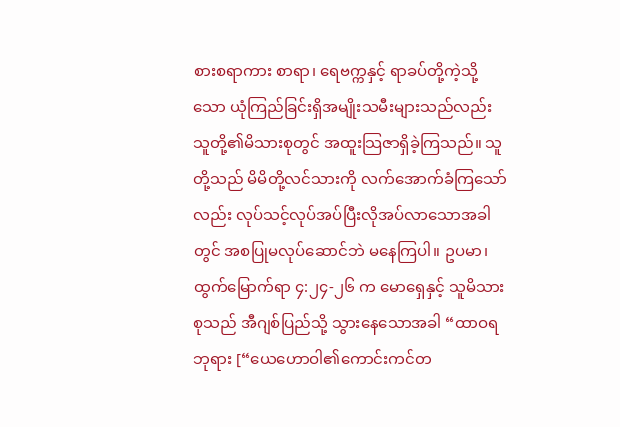စားစရာကား စာရာ၊ ရေဗက္ကနှင့် ရာခပ်တို့ကဲ့သို့သော ယုံကြည်ခြင်းရှိအမျိုးသမီးများသည်လည်း သူတို့၏မိသားစုတွင် အထူးသြဇာရှိခဲ့ကြသည်။ သူတို့သည် မိမိတို့လင်သားကို လက်အောက်ခံကြသော်လည်း လုပ်သင့်လုပ်အပ်ပြီးလိုအပ်လာသောအခါတွင် အစပြုမလုပ်ဆောင်ဘဲ မနေကြပါ။ ဥပမာ၊ ထွက်မြောက်ရာ ၄:၂၄-၂၆ က မောရှေနှင့် သူမိသားစုသည် အီဂျစ်ပြည်သို့ သွားနေသောအခါ “ထာဝရဘုရား [“ယေဟောဝါ၏ကောင်းကင်တ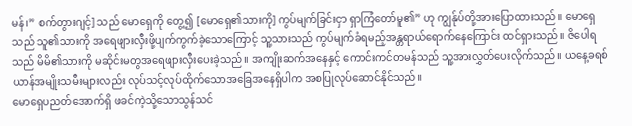မန်၊” စက်တွားဂျင့်] သည် မောရှေကို တွေ့၍ [မောရှေ၏သားကို] ကွပ်မျက်ခြင်းငှာ ရှာကြံတော်မူ၏” ဟု ကျွန်ုပ်တို့အားပြောထားသည်။ မောရှေသည် သူ၏သားကို အရေဖျားလှီးဖို့ပျက်ကွက်ခဲ့သောကြောင့် သူ့သားသည် ကွပ်မျက်ခံရမည့်အန္တရာယ်ရောက်နေကြောင်း ထင်ရှားသည်။ ဇိပေါရသည် မိမိ၏သားကို မဆိုင်းမတွအရေဖျားလှီးပေးခဲ့သည်။ အကျိုးဆက်အနေနှင့် ကောင်းကင်တမန်သည် သူ့အားလွှတ်ပေးလိုက်သည်။ ယနေ့ခရစ်ယာန်အမျိုးသမီးများလည်း လုပ်သင့်လုပ်ထိုက်သောအခြေအနေရှိပါက အစပြုလုပ်ဆောင်နိုင်သည်။
မောရှေပညတ်အောက်ရှိ ဖခင်ကဲ့သို့သောသွန်သင်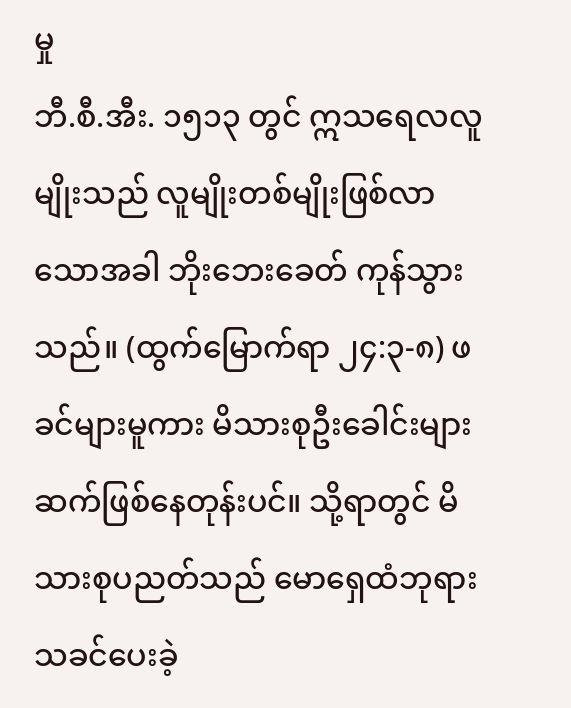မှု
ဘီ.စီ.အီး. ၁၅၁၃ တွင် ဣသရေလလူမျိုးသည် လူမျိုးတစ်မျိုးဖြစ်လာသောအခါ ဘိုးဘေးခေတ် ကုန်သွားသည်။ (ထွက်မြောက်ရာ ၂၄:၃-၈) ဖခင်များမူကား မိသားစုဦးခေါင်းများ ဆက်ဖြစ်နေတုန်းပင်။ သို့ရာတွင် မိသားစုပညတ်သည် မောရှေထံဘုရားသခင်ပေးခဲ့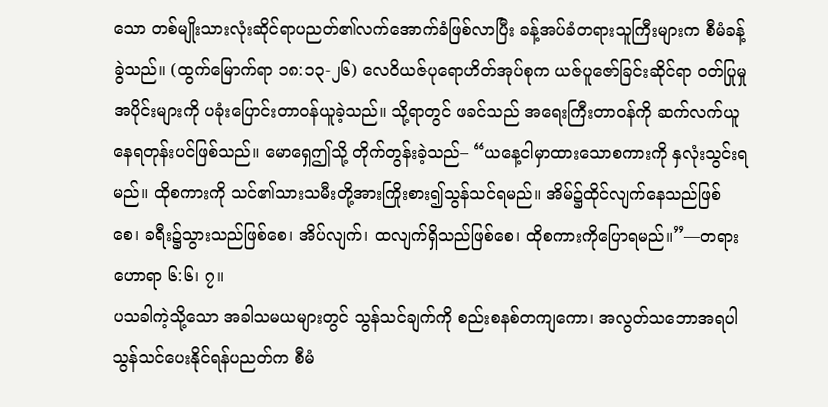သော တစ်မျိုးသားလုံးဆိုင်ရာပညတ်၏လက်အောက်ခံဖြစ်လာပြီး ခန့်အပ်ခံတရားသူကြီးများက စီမံခန့်ခွဲသည်။ (ထွက်မြောက်ရာ ၁၈:၁၃-၂၆) လေဝိယဇ်ပုရောဟိတ်အုပ်စုက ယဇ်ပူဇော်ခြင်းဆိုင်ရာ ဝတ်ပြုမှုအပိုင်းများကို ပခုံးပြောင်းတာဝန်ယူခဲ့သည်။ သို့ရာတွင် ဖခင်သည် အရေးကြီးတာဝန်ကို ဆက်လက်ယူနေရတုန်းပင်ဖြစ်သည်။ မောရှေဤသို့ တိုက်တွန်းခဲ့သည်– “ယနေ့ငါမှာထားသောစကားကို နှလုံးသွင်းရမည်။ ထိုစကားကို သင်၏သားသမီးတို့အားကြိုးစား၍သွန်သင်ရမည်။ အိမ်၌ထိုင်လျက်နေသည်ဖြစ်စေ၊ ခရီး၌သွားသည်ဖြစ်စေ၊ အိပ်လျက်၊ ထလျက်ရှိသည်ဖြစ်စေ၊ ထိုစကားကိုပြောရမည်။”—တရားဟောရာ ၆:၆၊ ၇။
ပသခါကဲ့သို့သော အခါသမယများတွင် သွန်သင်ချက်ကို စည်းစနစ်တကျကော၊ အလွတ်သဘောအရပါ သွန်သင်ပေးနိုင်ရန်ပညတ်က စီမံ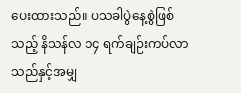ပေးထားသည်။ ပသခါပွဲနေ့စွဲဖြစ်သည့် နိသန်လ ၁၄ ရက်ချဉ်းကပ်လာသည်နှင့်အမျှ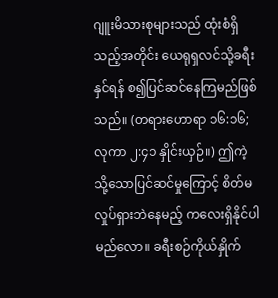ဂျူးမိသားစုများသည် ထုံးစံရှိသည့်အတိုင်း ယေရုရှလင်သို့ခရီးနှင်ရန် စ၍ပြင်ဆင်နေကြမည်ဖြစ်သည်။ (တရားဟောရာ ၁၆:၁၆; လုကာ ၂:၄၁ နှိုင်းယှဉ်။) ဤကဲ့သို့သောပြင်ဆင်မှုကြောင့် စိတ်မလှုပ်ရှားဘဲနေမည့် ကလေးရှိနိုင်ပါမည်လော။ ခရီးစဉ်ကိုယ်နှိုက်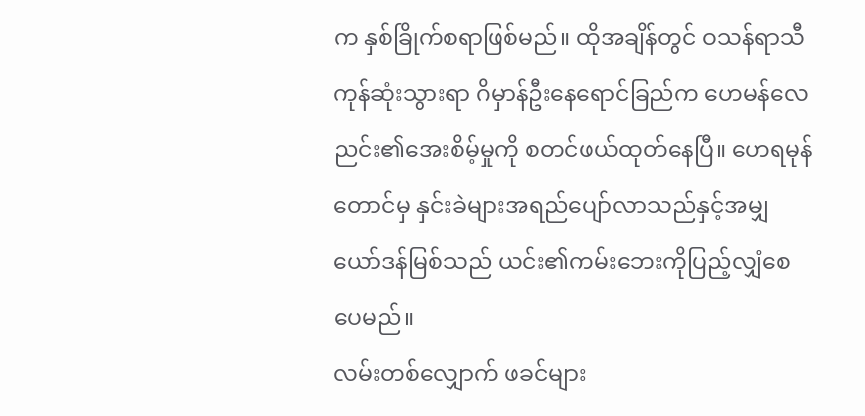က နှစ်ခြိုက်စရာဖြစ်မည်။ ထိုအချိန်တွင် ဝသန်ရာသီကုန်ဆုံးသွားရာ ဂိမှာန်ဦးနေရောင်ခြည်က ဟေမန်လေညင်း၏အေးစိမ့်မှုကို စတင်ဖယ်ထုတ်နေပြီ။ ဟေရမုန်တောင်မှ နှင်းခဲများအရည်ပျော်လာသည်နှင့်အမျှ ယော်ဒန်မြစ်သည် ယင်း၏ကမ်းဘေးကိုပြည့်လျှံစေပေမည်။
လမ်းတစ်လျှောက် ဖခင်များ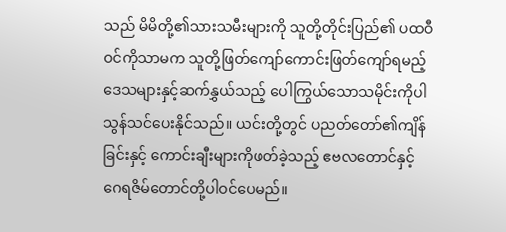သည် မိမိတို့၏သားသမီးများကို သူတို့တိုင်းပြည်၏ ပထဝီဝင်ကိုသာမက သူတို့ဖြတ်ကျော်ကောင်းဖြတ်ကျော်ရမည့် ဒေသများနှင့်ဆက်နွှယ်သည့် ပေါကြွယ်သောသမိုင်းကိုပါ သွန်သင်ပေးနိုင်သည်။ ယင်းတို့တွင် ပညတ်တော်၏ကျိန်ခြင်းနှင့် ကောင်းချီးများကိုဖတ်ခဲ့သည့် ဧဗလတောင်နှင့် ဂေရဇိမ်တောင်တို့ပါဝင်ပေမည်။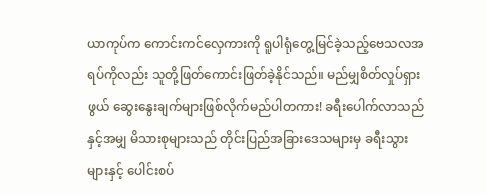ယာကုပ်က ကောင်းကင်လှေကားကို ရူပါရုံတွေ့မြင်ခဲ့သည့်ဗေသလအရပ်ကိုလည်း သူတို့ဖြတ်ကောင်းဖြတ်ခဲ့နိုင်သည်။ မည်မျှစိတ်လှုပ်ရှားဖွယ် ဆွေးနွေးချက်များဖြစ်လိုက်မည်ပါတကား! ခရီးပေါက်လာသည်နှင့်အမျှ မိသားစုများသည် တိုင်းပြည်အခြားဒေသများမှ ခရီးသွားများနှင့် ပေါင်းစပ်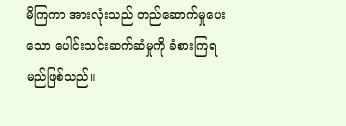မိကြကာ အားလုံးသည် တည်ဆောက်မှုပေးသော ပေါင်းသင်းဆက်ဆံမှုကို ခံစားကြရမည်ဖြစ်သည်။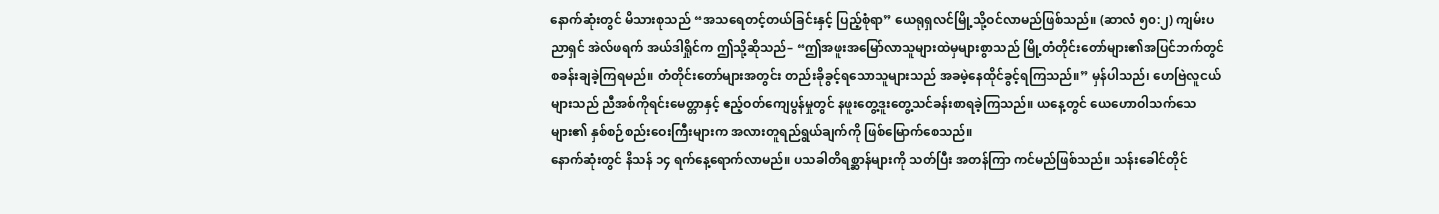နောက်ဆုံးတွင် မိသားစုသည် “အသရေတင့်တယ်ခြင်းနှင့် ပြည့်စုံရာ” ယေရုရှလင်မြို့သို့ဝင်လာမည်ဖြစ်သည်။ (ဆာလံ ၅၀:၂) ကျမ်းပညာရှင် အဲလ်ဖရက် အယ်ဒါရှိုင်က ဤသို့ဆိုသည်– “ဤအဖူးအမြော်လာသူများထဲမှများစွာသည် မြို့တံတိုင်းတော်များ၏အပြင်ဘက်တွင် စခန်းချခဲ့ကြရမည်။ တံတိုင်းတော်များအတွင်း တည်းခိုခွင့်ရသောသူများသည် အခမဲ့နေထိုင်ခွင့်ရကြသည်။” မှန်ပါသည်၊ ဟေဗြဲလူငယ်များသည် ညီအစ်ကိုရင်းမေတ္တာနှင့် ဧည့်ဝတ်ကျေပွန်မှုတွင် နဖူးတွေ့ဒူးတွေ့သင်ခန်းစာရခဲ့ကြသည်။ ယနေ့တွင် ယေဟောဝါသက်သေများ၏ နှစ်စဉ်စည်းဝေးကြီးများက အလားတူရည်ရွယ်ချက်ကို ဖြစ်မြောက်စေသည်။
နောက်ဆုံးတွင် နိသန် ၁၄ ရက်နေ့ရောက်လာမည်။ ပသခါတိရစ္ဆာန်များကို သတ်ပြီး အတန်ကြာ ကင်မည်ဖြစ်သည်။ သန်းခေါင်တိုင်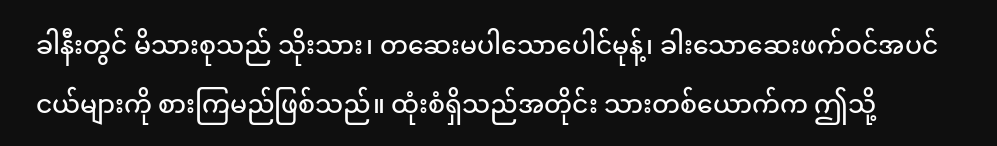ခါနီးတွင် မိသားစုသည် သိုးသား၊ တဆေးမပါသောပေါင်မုန့်၊ ခါးသောဆေးဖက်ဝင်အပင်ငယ်များကို စားကြမည်ဖြစ်သည်။ ထုံးစံရှိသည်အတိုင်း သားတစ်ယောက်က ဤသို့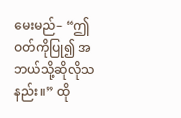မေးမည်– “ဤဝတ်ကိုပြု၍ အဘယ်သို့ဆိုလိုသနည်း။” ထို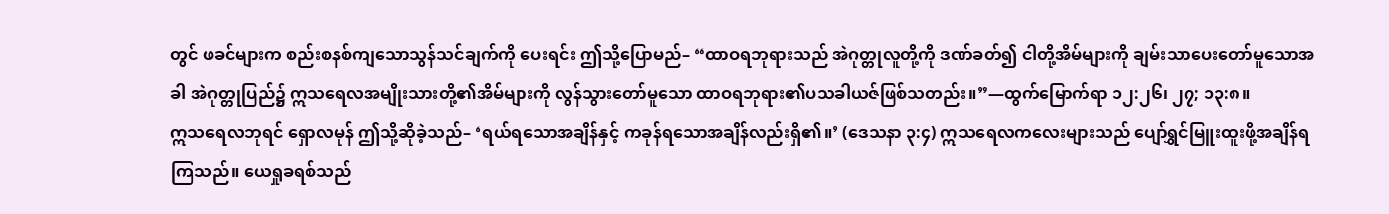တွင် ဖခင်များက စည်းစနစ်ကျသောသွန်သင်ချက်ကို ပေးရင်း ဤသို့ပြောမည်– “ထာဝရဘုရားသည် အဲဂုတ္တုလူတို့ကို ဒဏ်ခတ်၍ ငါတို့အိမ်များကို ချမ်းသာပေးတော်မူသောအခါ အဲဂုတ္တုပြည်၌ ဣသရေလအမျိုးသားတို့၏အိမ်များကို လွန်သွားတော်မူသော ထာဝရဘုရား၏ပသခါယဇ်ဖြစ်သတည်း။”—ထွက်မြောက်ရာ ၁၂:၂၆၊ ၂၇; ၁၃:၈။
ဣသရေလဘုရင် ရှောလမုန် ဤသို့ဆိုခဲ့သည်– ‘ရယ်ရသောအချိန်နှင့် ကခုန်ရသောအချိန်လည်းရှိ၏။’ (ဒေသနာ ၃:၄) ဣသရေလကလေးများသည် ပျော်ရွှင်မြူးထူးဖို့အချိန်ရကြသည်။ ယေရှုခရစ်သည်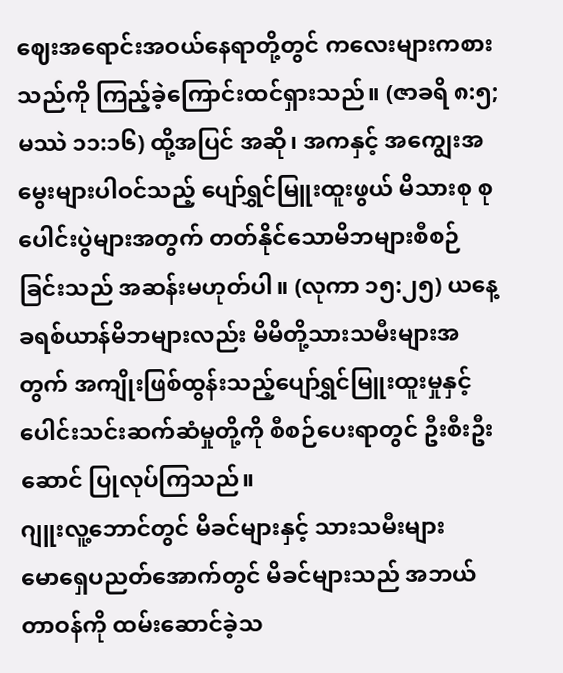ဈေးအရောင်းအဝယ်နေရာတို့တွင် ကလေးများကစားသည်ကို ကြည့်ခဲ့ကြောင်းထင်ရှားသည်။ (ဇာခရိ ၈:၅; မဿဲ ၁၁:၁၆) ထို့အပြင် အဆို၊ အကနှင့် အကျွေးအမွေးများပါဝင်သည့် ပျော်ရွှင်မြူးထူးဖွယ် မိသားစု စုပေါင်းပွဲများအတွက် တတ်နိုင်သောမိဘများစီစဉ်ခြင်းသည် အဆန်းမဟုတ်ပါ။ (လုကာ ၁၅:၂၅) ယနေ့ခရစ်ယာန်မိဘများလည်း မိမိတို့သားသမီးများအတွက် အကျိုးဖြစ်ထွန်းသည့်ပျော်ရွှင်မြူးထူးမှုနှင့် ပေါင်းသင်းဆက်ဆံမှုတို့ကို စီစဉ်ပေးရာတွင် ဦးစီးဦးဆောင် ပြုလုပ်ကြသည်။
ဂျူးလူ့ဘောင်တွင် မိခင်များနှင့် သားသမီးများ
မောရှေပညတ်အောက်တွင် မိခင်များသည် အဘယ်တာဝန်ကို ထမ်းဆောင်ခဲ့သ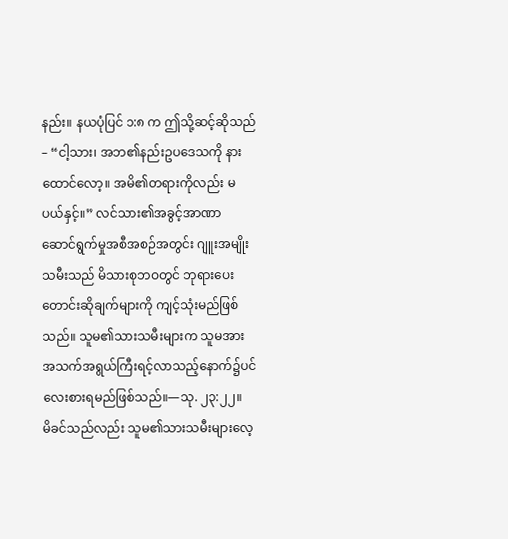နည်း။ နယပုံပြင် ၁:၈ က ဤသို့ဆင့်ဆိုသည်– “ငါ့သား၊ အဘ၏နည်းဥပဒေသကို နားထောင်လော့။ အမိ၏တရားကိုလည်း မပယ်နှင့်။” လင်သား၏အခွင့်အာဏာ ဆောင်ရွက်မှုအစီအစဉ်အတွင်း ဂျူးအမျိုးသမီးသည် မိသားစုဘဝတွင် ဘုရားပေးတောင်းဆိုချက်များကို ကျင့်သုံးမည်ဖြစ်သည်။ သူမ၏သားသမီးများက သူမအား အသက်အရွယ်ကြီးရင့်လာသည့်နောက်၌ပင် လေးစားရမည်ဖြစ်သည်။—သု. ၂၃:၂၂။
မိခင်သည်လည်း သူမ၏သားသမီးများလေ့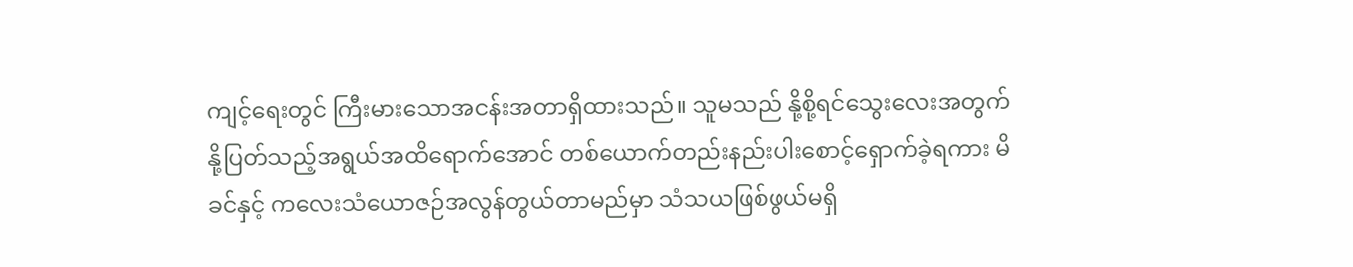ကျင့်ရေးတွင် ကြီးမားသောအငန်းအတာရှိထားသည်။ သူမသည် နို့စို့ရင်သွေးလေးအတွက် နို့ပြတ်သည့်အရွယ်အထိရောက်အောင် တစ်ယောက်တည်းနည်းပါးစောင့်ရှောက်ခဲ့ရကား မိခင်နှင့် ကလေးသံယောဇဉ်အလွန်တွယ်တာမည်မှာ သံသယဖြစ်ဖွယ်မရှိ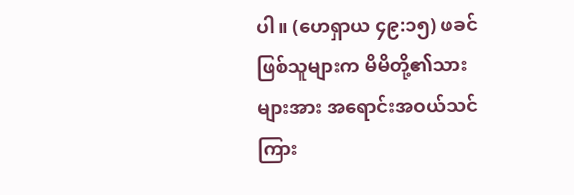ပါ။ (ဟေရှာယ ၄၉:၁၅) ဖခင်ဖြစ်သူများက မိမိတို့၏သားများအား အရောင်းအဝယ်သင်ကြား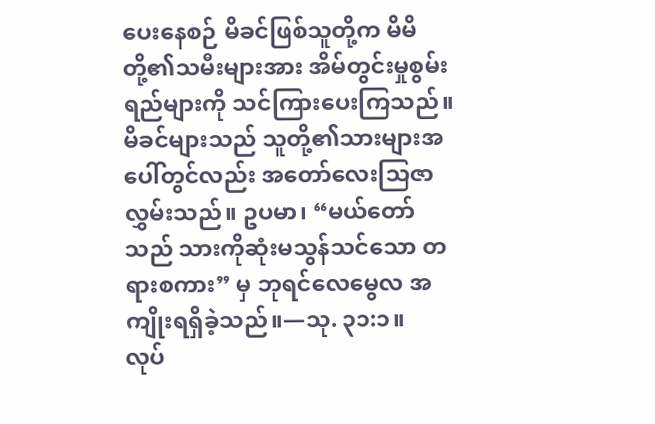ပေးနေစဉ် မိခင်ဖြစ်သူတို့က မိမိတို့၏သမီးများအား အိမ်တွင်းမှုစွမ်းရည်များကို သင်ကြားပေးကြသည်။ မိခင်များသည် သူတို့၏သားများအပေါ်တွင်လည်း အတော်လေးသြဇာလွှမ်းသည်။ ဥပမာ၊ “မယ်တော်သည် သားကိုဆုံးမသွန်သင်သော တရားစကား” မှ ဘုရင်လေမွေလ အကျိုးရရှိခဲ့သည်။—သု. ၃၁:၁။
လုပ်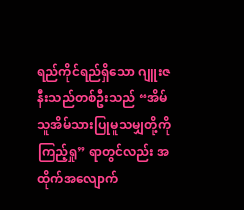ရည်ကိုင်ရည်ရှိသော ဂျူးဇနီးသည်တစ်ဦးသည် “အိမ်သူအိမ်သားပြုမူသမျှတို့ကို ကြည့်ရှု” ရာတွင်လည်း အထိုက်အလျောက်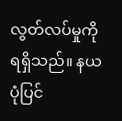လွတ်လပ်မှုကို ရရှိသည်။ နယပုံပြင်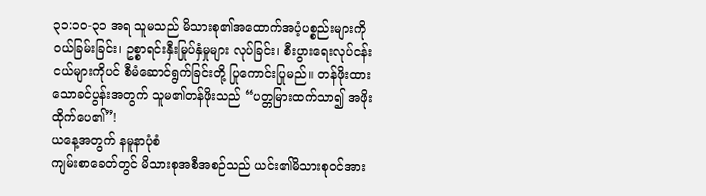၃၁:၁၀-၃၁ အရ သူမသည် မိသားစု၏အထောက်အပံ့ပစ္စည်းများကို ဝယ်ခြမ်းခြင်း၊ ဥစ္စာရင်းနှီးမြုပ်နှံမှုများ လုပ်ခြင်း၊ စီးပွားရေးလုပ်ငန်းငယ်များကိုပင် စီမံဆောင်ရွက်ခြင်းတို့ ပြုကောင်းပြုမည်။ တန်ဖိုးထားသောခင်ပွန်းအတွက် သူမ၏တန်ဖိုးသည် “ပတ္တမြားထက်သာ၍ အဖိုးထိုက်ပေ၏”!
ယနေ့အတွက် နမူနာပုံစံ
ကျမ်းစာခေတ်တွင် မိသားစုအစီအစဉ်သည် ယင်း၏မိသားစုဝင်အား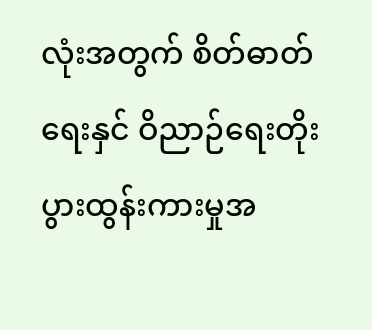လုံးအတွက် စိတ်ဓာတ်ရေးနှင် ဝိညာဉ်ရေးတိုးပွားထွန်းကားမှုအ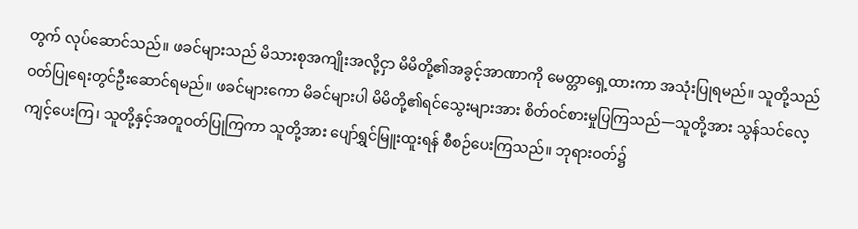တွက် လုပ်ဆောင်သည်။ ဖခင်များသည် မိသားစုအကျိုးအလို့ငှာ မိမိတို့၏အခွင့်အာဏာကို မေတ္တာရှေ့ထားကာ အသုံးပြုရမည်။ သူတို့သည် ဝတ်ပြုရေးတွင်ဦးဆောင်ရမည်။ ဖခင်များကော မိခင်များပါ မိမိတို့၏ရင်သွေးများအား စိတ်ဝင်စားမှုပြကြသည်—သူတို့အား သွန်သင်လေ့ကျင့်ပေးကြ၊ သူတို့နှင့်အတူဝတ်ပြုကြကာ သူတို့အား ပျော်ရွှင်မြူးထူးရန် စီစဉ်ပေးကြသည်။ ဘုရားဝတ်၌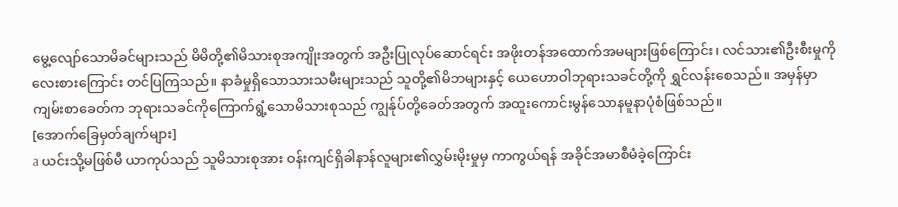မွေ့လျော်သောမိခင်များသည် မိမိတို့၏မိသားစုအကျိုးအတွက် အဦးပြုလုပ်ဆောင်ရင်း အဖိုးတန်အထောက်အမများဖြစ်ကြောင်း၊ လင်သား၏ဦးစီးမှုကို လေးစားကြောင်း တင်ပြကြသည်။ နာခံမှုရှိသောသားသမီးများသည် သူတို့၏မိဘများနှင့် ယေဟောဝါဘုရားသခင်တို့ကို ရွှင်လန်းစေသည်။ အမှန်မှာ ကျမ်းစာခေတ်က ဘုရားသခင်ကိုကြောက်ရွံ့သောမိသားစုသည် ကျွန်ုပ်တို့ခေတ်အတွက် အထူးကောင်းမွန်သောနမူနာပုံစံဖြစ်သည်။
[အောက်ခြေမှတ်ချက်များ]
a ယင်းသို့မဖြစ်မီ ယာကုပ်သည် သူမိသားစုအား ဝန်းကျင်ရှိခါနာန်လူများ၏လွှမ်းမိုးမှုမှ ကာကွယ်ရန် အခိုင်အမာစီမံခဲ့ကြောင်း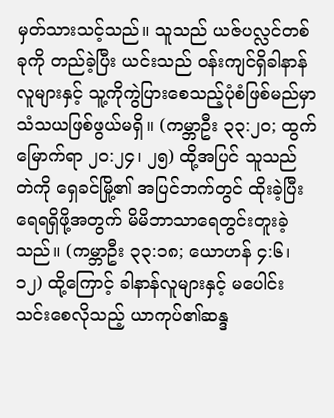မှတ်သားသင့်သည်။ သူသည် ယဇ်ပလ္လင်တစ်ခုကို တည်ခဲ့ပြီး ယင်းသည် ဝန်းကျင်ရှိခါနာန်လူများနှင့် သူ့ကိုကွဲပြားစေသည့်ပုံစံဖြစ်မည်မှာ သံသယဖြစ်ဖွယ်မရှိ။ (ကမ္ဘာဦး ၃၃:၂၀; ထွက်မြောက်ရာ ၂၀:၂၄၊ ၂၅) ထို့အပြင် သူသည် တဲကို ရှေခင်မြို့၏ အပြင်ဘက်တွင် ထိုးခဲ့ပြီး ရေရရှိဖို့အတွက် မိမိဘာသာရေတွင်းတူးခဲ့သည်။ (ကမ္ဘာဦး ၃၃:၁၈; ယောဟန် ၄:၆၊ ၁၂) ထို့ကြောင့် ခါနာန်လူများနှင့် မပေါင်းသင်းစေလိုသည့် ယာကုပ်၏ဆန္ဒ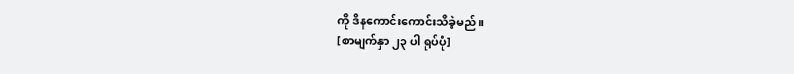ကို ဒိနကောင်းကောင်းသိခဲ့မည်။
[စာမျက်နှာ ၂၃ ပါ ရုပ်ပုံ]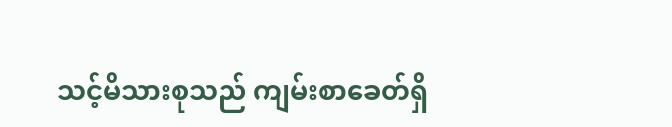သင့်မိသားစုသည် ကျမ်းစာခေတ်ရှိ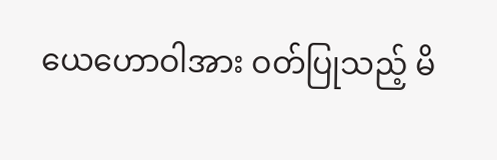ယေဟောဝါအား ဝတ်ပြုသည့် မိ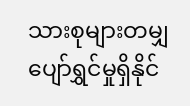သားစုများတမျှ ပျော်ရွှင်မှုရှိနိုင်